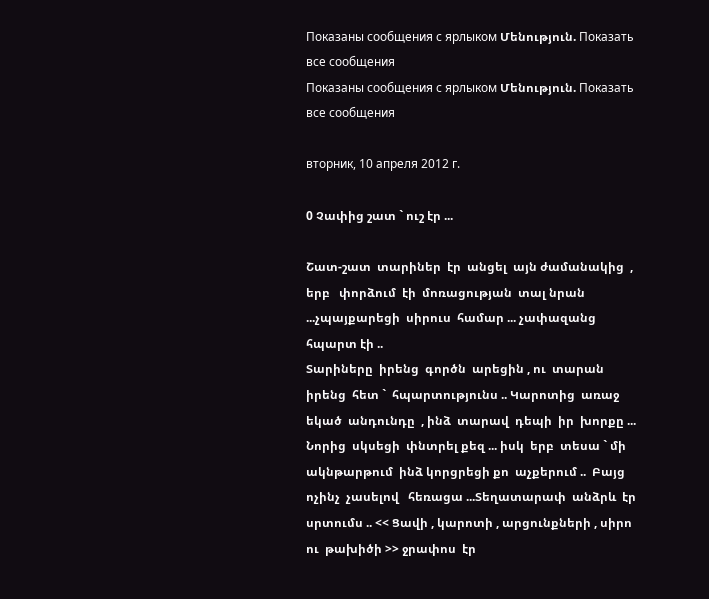Показаны сообщения с ярлыком Մենություն. Показать все сообщения
Показаны сообщения с ярлыком Մենություն. Показать все сообщения

вторник, 10 апреля 2012 г.

0 Չափից շատ ` ուշ էր ...

Շատ-շատ  տարիներ  էր  անցել  այն ժամանակից  , երբ   փորձում  էի  մոռացության  տալ նրան ...չպայքարեցի  սիրուս  համար ... չափազանց հպարտ էի ..
Տարիները  իրենց  գործն  արեցին , ու  տարան  իրենց  հետ `  հպարտությունս .. Կարոտից  առաջ  եկած  անդունդը  , ինձ  տարավ  դեպի  իր  խորքը ... Նորից  սկսեցի  փնտրել քեզ ... իսկ  երբ  տեսա ` մի  ակնթարթում  ինձ կորցրեցի քո  աչքերում ..  Բայց    ոչինչ  չասելով   հեռացա ...Տեղատարափ  անձրև  էր  սրտումս .. << Ցավի , կարոտի , արցունքների , սիրո  ու  թախիծի >> ջրափոս  էր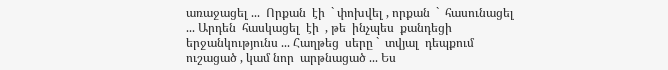առաջացել ...  Որքան  էի  ` փոխվել , որքան  `  հասունացել ... Արդեն  հասկացել  էի  , թե  ինչպես  քանդեցի  երջանկությունս ... Հաղթեց  սերը `  տվյալ  դեպքում  ուշացած , կամ նոր  արթնացած ... Ես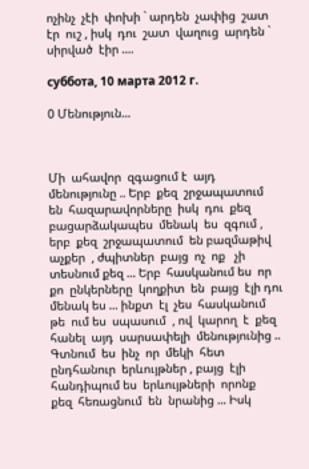ոչինչ  չէի  փոխի ` արդեն  չափից  շատ  էր  ուշ , իսկ  դու  շատ  վաղուց  արդեն ` սիրված  էիր ....

суббота, 10 марта 2012 г.

0 Մենություն...



Մի  ահավոր  զգացում է  այդ  մենությունը .. Երբ  քեզ  շրջապատում  են  հազարավորները  իսկ  դու  քեզ  բացարձակապես  մենակ  ես  զգում ,  երբ  քեզ  շրջապատում  են բազմաթիվ  աչքեր  , ժպիտներ  բայց  ոչ  ոք   չի  տեսնում քեզ ... Երբ  հասկանում ես  որ քո  ընկերները  կողքիտ  են  բայց  էլի դու մենակ ես ... ինքտ  էլ  չես  հասկանում  թե  ում ես  սպասում  , ով  կարող  է  քեզ  հանել  այդ  սարսափելի  մենությունից .. Գտնում  ես  ինչ  որ  մեկի  հետ ընդհանուր  երևույթներ , բայց  էլի  հանդիպում ես  երևույթների  որոնք   քեզ  հեռացնում  են  նրանից ... Իսկ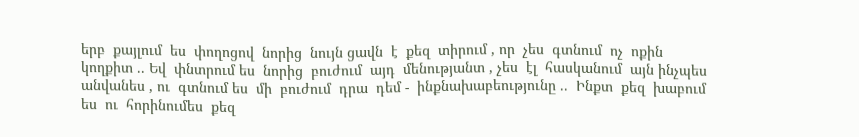երբ  քայլում  ես  փողոցով  նորից  նույն ցավն  է  քեզ  տիրում , որ  չես  գտնում  ոչ  ոքին  կողքիտ .. Եվ  փնտրում ես  նորից  բուժում  այդ  մենությանտ , չես  էլ  հասկանում  այն ինչպես  անվանես , ու  գտնում ես  մի  բուժում  դրա  դեմ -  ինքնախաբեությունը ..  Ինքտ  քեզ  խաբում ես  ու  հորինումես  քեզ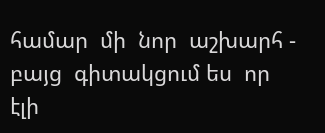համար  մի  նոր  աշխարհ - բայց  գիտակցում ես  որ  էլի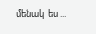մենակ  ես ...